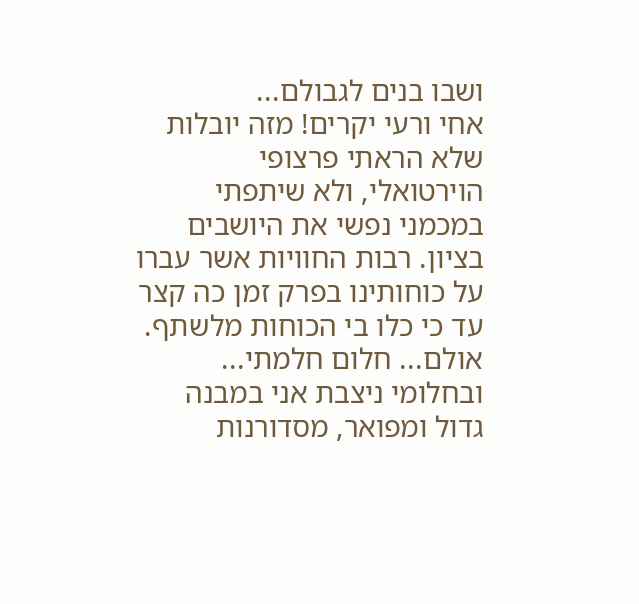ושבו בנים לגבולם...
אחי ורעי יקרים! מזה יובלות שלא הראתי פרצופי הוירטואלי, ולא שיתפתי במכמני נפשי את היושבים בציון. רבות החוויות אשר עברו על כוחותינו בפרק זמן כה קצר עד כי כלו בי הכוחות מלשתף. אולם... חלום חלמתי... ובחלומי ניצבת אני במבנה גדול ומפואר, מסדורנות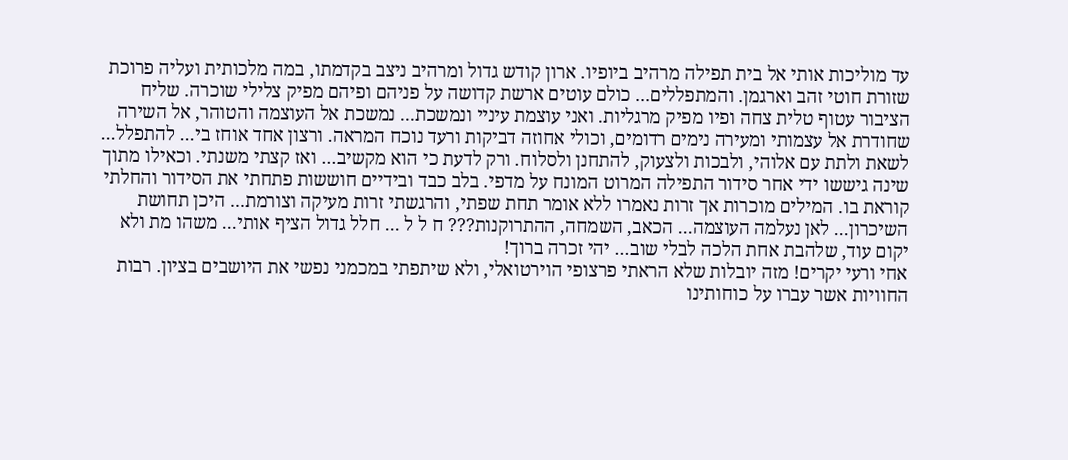עד מוליכות אותי אל בית תפילה מרהיב ביופיו. ארון קודש גדול ומרהיב ניצב בקדמתו, במה מלכותית ועליה פרוכת שזורת חוטי זהב וארגמן. והמתפללים... כולם עוטים ארשת קדושה על פניהם ופיהם מפיק צלילי שוכרה. שליח הציבור עטוף טלית צחה ופיו מפיק מרגליות. ואני עוצמת עיניי ונמשכת... נמשכת אל העוצמה והטוהר, אל השירה שחודרת אל עצמותי ומעירה נימים רדומים, וכולי אחוזה דביקות ורעד נוכח המראה. ורצון אחד אוחז בי... להתפלל... לשאת ולתת עם אלוהי, ולבכות ולצעוק, להתחנן ולסלוח. ורק לדעת כי הוא מקשיב... ואז קצתי משנתי. וכאילו מתוך שינה גיששו ידי אחר סידור התפילה המרוט המונח על מדפי. בלב כבד ובידיים חוששות פתחתי את הסידור והחלתי קוראת בו. המילים מוכרות אך זרות נאמרו ללא אומר תחת שפתי, והרגשתי זרות מעיקה וצורמת... היכן תחושת השיכרון... לאן נעלמה העוצמה... הכאב, השמחה, ההתרוקנות??? ח ל ל ... חלל גדול הציף אותי... משהו מת ולא יקום עוד, שלהבת אחת הלכה לבלי שוב... יהי זכרה ברוך!
אחי ורעי יקרים! מזה יובלות שלא הראתי פרצופי הוירטואלי, ולא שיתפתי במכמני נפשי את היושבים בציון. רבות החוויות אשר עברו על כוחותינו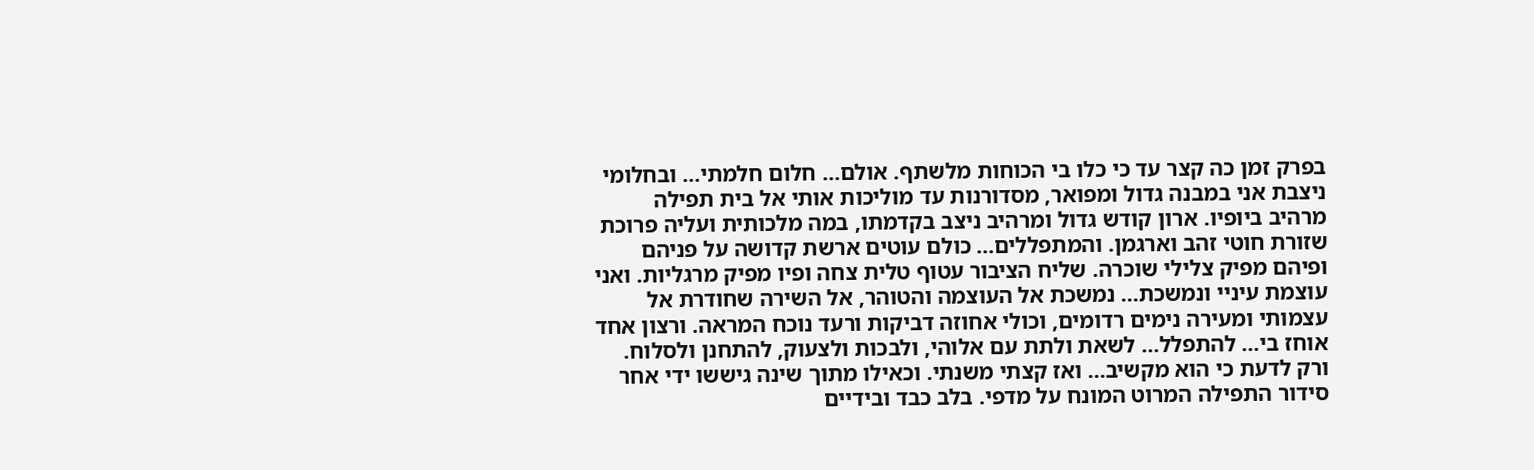בפרק זמן כה קצר עד כי כלו בי הכוחות מלשתף. אולם... חלום חלמתי... ובחלומי ניצבת אני במבנה גדול ומפואר, מסדורנות עד מוליכות אותי אל בית תפילה מרהיב ביופיו. ארון קודש גדול ומרהיב ניצב בקדמתו, במה מלכותית ועליה פרוכת שזורת חוטי זהב וארגמן. והמתפללים... כולם עוטים ארשת קדושה על פניהם ופיהם מפיק צלילי שוכרה. שליח הציבור עטוף טלית צחה ופיו מפיק מרגליות. ואני עוצמת עיניי ונמשכת... נמשכת אל העוצמה והטוהר, אל השירה שחודרת אל עצמותי ומעירה נימים רדומים, וכולי אחוזה דביקות ורעד נוכח המראה. ורצון אחד אוחז בי... להתפלל... לשאת ולתת עם אלוהי, ולבכות ולצעוק, להתחנן ולסלוח. ורק לדעת כי הוא מקשיב... ואז קצתי משנתי. וכאילו מתוך שינה גיששו ידי אחר סידור התפילה המרוט המונח על מדפי. בלב כבד ובידיים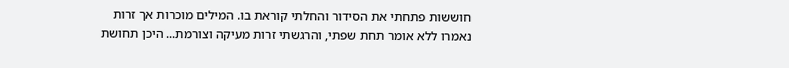חוששות פתחתי את הסידור והחלתי קוראת בו. המילים מוכרות אך זרות נאמרו ללא אומר תחת שפתי, והרגשתי זרות מעיקה וצורמת... היכן תחושת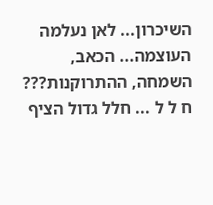השיכרון... לאן נעלמה העוצמה... הכאב, השמחה, ההתרוקנות??? ח ל ל ... חלל גדול הציף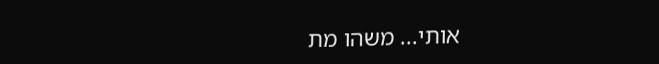אותי... משהו מת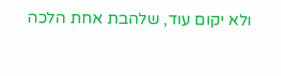ולא יקום עוד, שלהבת אחת הלכה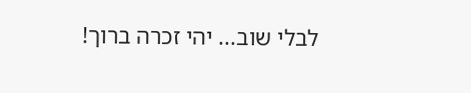לבלי שוב... יהי זכרה ברוך!